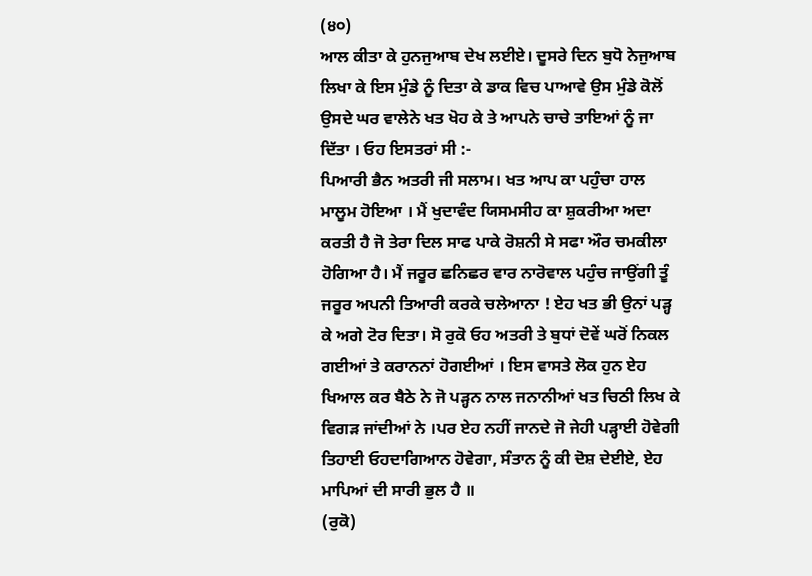(੪੦)
ਆਲ ਕੀਤਾ ਕੇ ਹੁਨਜੁਆਬ ਦੇਖ ਲਈਏ। ਦੂਸਰੇ ਦਿਨ ਬੁਧੋ ਨੇਜੁਆਬ ਲਿਖਾ ਕੇ ਇਸ ਮੁੰਡੇ ਨੂੰ ਦਿਤਾ ਕੇ ਡਾਕ ਵਿਚ ਪਾਆਵੇ ਉਸ ਮੁੰਡੇ ਕੋਲੋਂ ਉਸਦੇ ਘਰ ਵਾਲੇਨੇ ਖਤ ਖੋਹ ਕੇ ਤੇ ਆਪਨੇ ਚਾਚੇ ਤਾਇਆਂ ਨੂੰ ਜਾ ਦਿੱਤਾ । ਓਹ ਇਸਤਰਾਂ ਸੀ :-
ਪਿਆਰੀ ਭੈਨ ਅਤਰੀ ਜੀ ਸਲਾਮ। ਖਤ ਆਪ ਕਾ ਪਹੁੰਚਾ ਹਾਲ ਮਾਲੂਮ ਹੋਇਆ । ਮੈਂ ਖੁਦਾਵੰਦ ਯਿਸਮਸੀਹ ਕਾ ਸ਼ੁਕਰੀਆ ਅਦਾ ਕਰਤੀ ਹੈ ਜੋ ਤੇਰਾ ਦਿਲ ਸਾਫ ਪਾਕੇ ਰੋਸ਼ਨੀ ਸੇ ਸਫਾ ਔਰ ਚਮਕੀਲਾ ਹੋਗਿਆ ਹੈ। ਮੈਂ ਜਰੂਰ ਛਨਿਛਰ ਵਾਰ ਨਾਰੋਵਾਲ ਪਹੁੰਚ ਜਾਉਂਗੀ ਤੂੰ ਜਰੂਰ ਅਪਨੀ ਤਿਆਰੀ ਕਰਕੇ ਚਲੇਆਨਾ ! ਏਹ ਖਤ ਭੀ ਉਨਾਂ ਪੜ੍ਹ ਕੇ ਅਗੇ ਟੋਰ ਦਿਤਾ। ਸੋ ਰੁਕੋ ਓਹ ਅਤਰੀ ਤੇ ਬੁਧਾਂ ਦੋਵੇਂ ਘਰੋਂ ਨਿਕਲ ਗਈਆਂ ਤੇ ਕਰਾਨਨਾਂ ਹੋਗਈਆਂ । ਇਸ ਵਾਸਤੇ ਲੋਕ ਹੁਨ ਏਹ ਖਿਆਲ ਕਰ ਬੈਠੇ ਨੇ ਜੋ ਪੜ੍ਹਨ ਨਾਲ ਜਨਾਨੀਆਂ ਖਤ ਚਿਠੀ ਲਿਖ ਕੇ ਵਿਗੜ ਜਾਂਦੀਆਂ ਨੇ ।ਪਰ ਏਹ ਨਹੀਂ ਜਾਨਦੇ ਜੋ ਜੇਹੀ ਪੜ੍ਹਾਈ ਹੋਵੇਗੀ ਤਿਹਾਈ ਓਹਦਾਗਿਆਨ ਹੋਵੇਗਾ, ਸੰਤਾਨ ਨੂੰ ਕੀ ਦੋਸ਼ ਦੇਈਏ, ਏਹ ਮਾਪਿਆਂ ਦੀ ਸਾਰੀ ਭੁਲ ਹੈ ॥
(ਰੁਕੋ)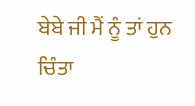ਬੇਬੇ ਜੀ ਮੈਂ ਨੂੰ ਤਾਂ ਹੁਨ ਚਿੰਤਾ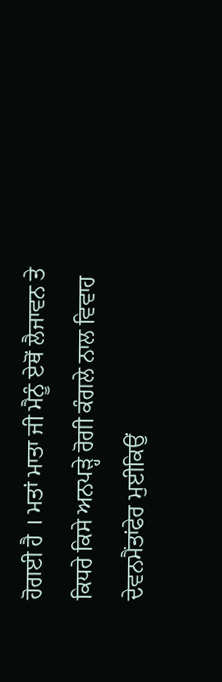ਹੋਗਈ ਹੈ । ਮਤਾਂ ਮਾਤਾ ਜੀ ਮੈਨੂੰ ਏਥੋਂ ਲੈਜਾਵਨ ਤੇ ਕਿਧਰੇ ਕਿਸੇ ਅਨਪੜ੍ਹੇ ਰੋਗੀ ਕੰਗਲੇ ਨਾਲ ਵਿਵਾਹ ਦੇਵਨਮੈਂਤਾਂਫੇਰ ਮੁਈਕਿਉਂ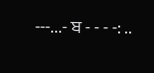---...- ਬ - - - -: ..